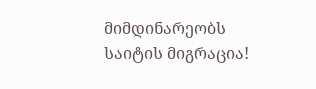მიმდინარეობს საიტის მიგრაცია!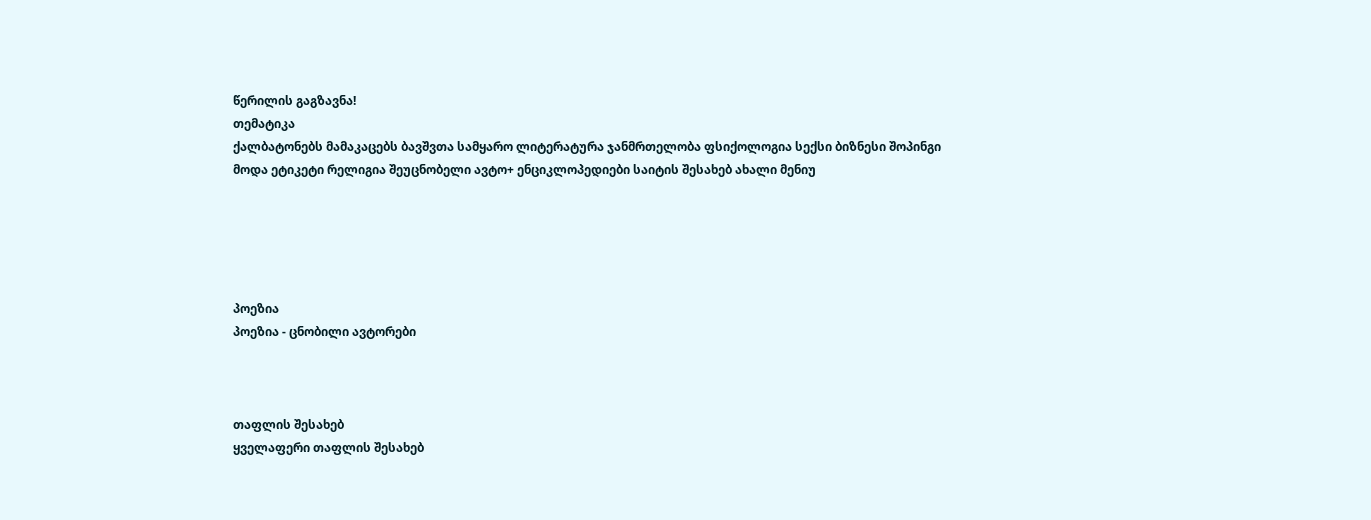წერილის გაგზავნა!
თემატიკა
ქალბატონებს მამაკაცებს ბავშვთა სამყარო ლიტერატურა ჯანმრთელობა ფსიქოლოგია სექსი ბიზნესი შოპინგი მოდა ეტიკეტი რელიგია შეუცნობელი ავტო+ ენციკლოპედიები საიტის შესახებ ახალი მენიუ





პოეზია
პოეზია - ცნობილი ავტორები



თაფლის შესახებ
ყველაფერი თაფლის შესახებ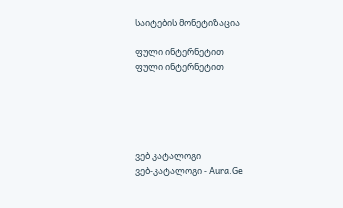საიტების მონეტიზაცია

ფული ინტერნეტით
ფული ინტერნეტით





ვებ კატალოგი
ვებ-კატალოგი - Aura.Ge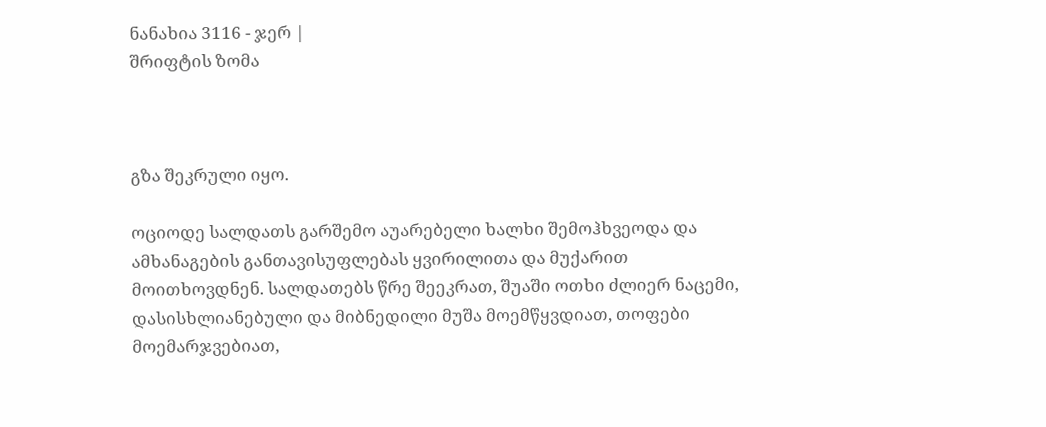ნანახია 3116 - ჯერ |
შრიფტის ზომა



გზა შეკრული იყო.

ოციოდე სალდათს გარშემო აუარებელი ხალხი შემოჰხვეოდა და ამხანაგების განთავისუფლებას ყვირილითა და მუქარით მოითხოვდნენ. სალდათებს წრე შეეკრათ, შუაში ოთხი ძლიერ ნაცემი, დასისხლიანებული და მიბნედილი მუშა მოემწყვდიათ, თოფები მოემარჯვებიათ,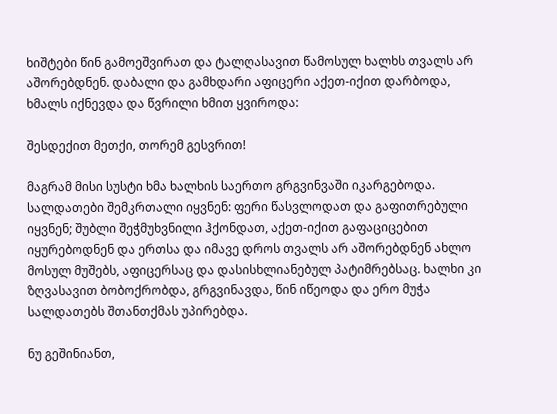ხიშტები წინ გამოეშვირათ და ტალღასავით წამოსულ ხალხს თვალს არ აშორებდნენ. დაბალი და გამხდარი აფიცერი აქეთ-იქით დარბოდა, ხმალს იქნევდა და წვრილი ხმით ყვიროდა:

შესდექით მეთქი, თორემ გესვრით!

მაგრამ მისი სუსტი ხმა ხალხის საერთო გრგვინვაში იკარგებოდა. სალდათები შემკრთალი იყვნენ: ფერი წასვლოდათ და გაფითრებული იყვნენ; შუბლი შეჭმუხვნილი ჰქონდათ, აქეთ-იქით გაფაციცებით იყურებოდნენ და ერთსა და იმავე დროს თვალს არ აშორებდნენ ახლო მოსულ მუშებს, აფიცერსაც და დასისხლიანებულ პატიმრებსაც. ხალხი კი ზღვასავით ბობოქრობდა, გრგვინავდა, წინ იწეოდა და ერო მუჭა სალდათებს შთანთქმას უპირებდა.

ნუ გეშინიანთ,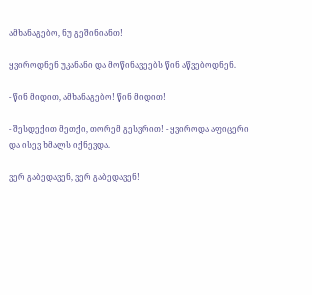ამხანაგებო, ნუ გეშინიანთ!

ყვიროდნენ უკანანი და მოწინავეებს წინ აწვებოდნენ.

- წინ მიდით, ამხანაგებო! წინ მიდით!

- შესდექით მეთქი, თორემ გესვრით! - ყვიროდა აფიცერი და ისევ ხმალს იქნევდა.

ვერ გაბედავენ, ვერ გაბედავენ!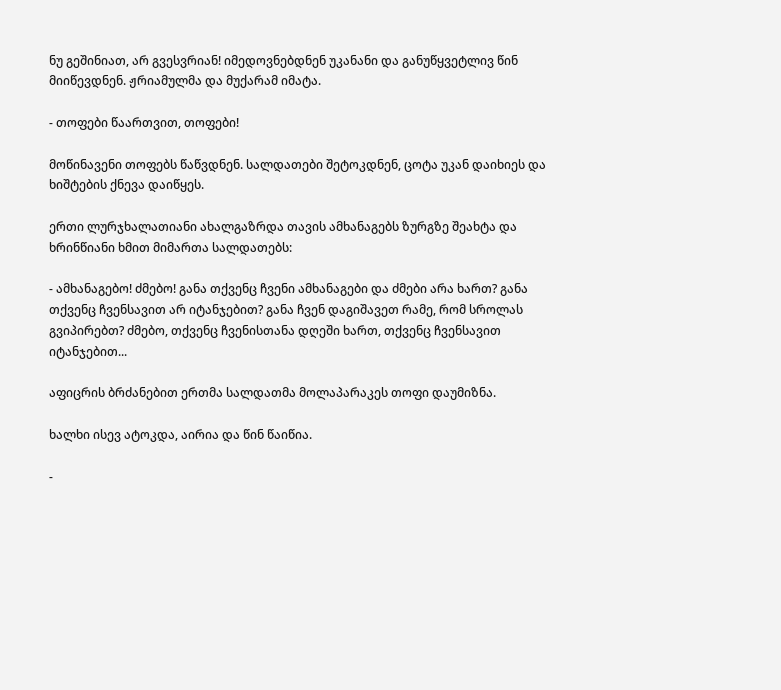ნუ გეშინიათ, არ გვესვრიან! იმედოვნებდნენ უკანანი და განუწყვეტლივ წინ მიიწევდნენ. ჟრიამულმა და მუქარამ იმატა.

- თოფები წაართვით, თოფები!

მოწინავენი თოფებს წაწვდნენ. სალდათები შეტოკდნენ, ცოტა უკან დაიხიეს და ხიშტების ქნევა დაიწყეს.

ერთი ლურჯხალათიანი ახალგაზრდა თავის ამხანაგებს ზურგზე შეახტა და ხრინწიანი ხმით მიმართა სალდათებს:

- ამხანაგებო! ძმებო! განა თქვენც ჩვენი ამხანაგები და ძმები არა ხართ? განა თქვენც ჩვენსავით არ იტანჯებით? განა ჩვენ დაგიშავეთ რამე, რომ სროლას გვიპირებთ? ძმებო, თქვენც ჩვენისთანა დღეში ხართ, თქვენც ჩვენსავით იტანჯებით...

აფიცრის ბრძანებით ერთმა სალდათმა მოლაპარაკეს თოფი დაუმიზნა.

ხალხი ისევ ატოკდა, აირია და წინ წაიწია.

-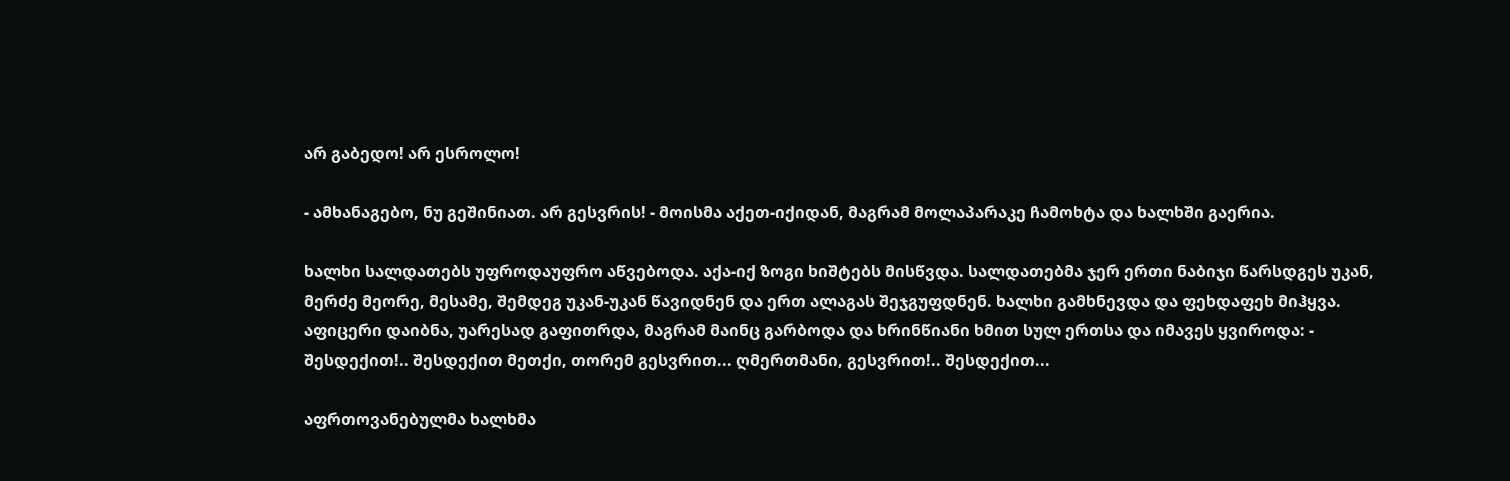არ გაბედო! არ ესროლო!

- ამხანაგებო, ნუ გეშინიათ. არ გესვრის! - მოისმა აქეთ-იქიდან, მაგრამ მოლაპარაკე ჩამოხტა და ხალხში გაერია.

ხალხი სალდათებს უფროდაუფრო აწვებოდა. აქა-იქ ზოგი ხიშტებს მისწვდა. სალდათებმა ჯერ ერთი ნაბიჯი წარსდგეს უკან, მერძე მეორე, მესამე, შემდეგ უკან-უკან წავიდნენ და ერთ ალაგას შეჯგუფდნენ. ხალხი გამხნევდა და ფეხდაფეხ მიჰყვა. აფიცერი დაიბნა, უარესად გაფითრდა, მაგრამ მაინც გარბოდა და ხრინწიანი ხმით სულ ერთსა და იმავეს ყვიროდა: - შესდექით!.. შესდექით მეთქი, თორემ გესვრით... ღმერთმანი, გესვრით!.. შესდექით...

აფრთოვანებულმა ხალხმა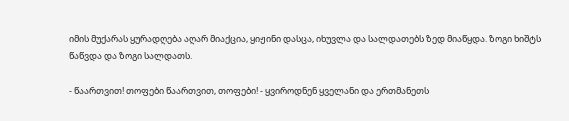იმის მუქარას ყურადღება აღარ მიაქცია, ყიჟინი დასცა, იხუვლა და სალდათებს ზედ მიაწყდა. ზოგი ხიშტს წაწვდა და ზოგი სალდათს.

- წაართვით! თოფები წაართვით, თოფები! - ყვიროდნენ ყველანი და ერთმანეთს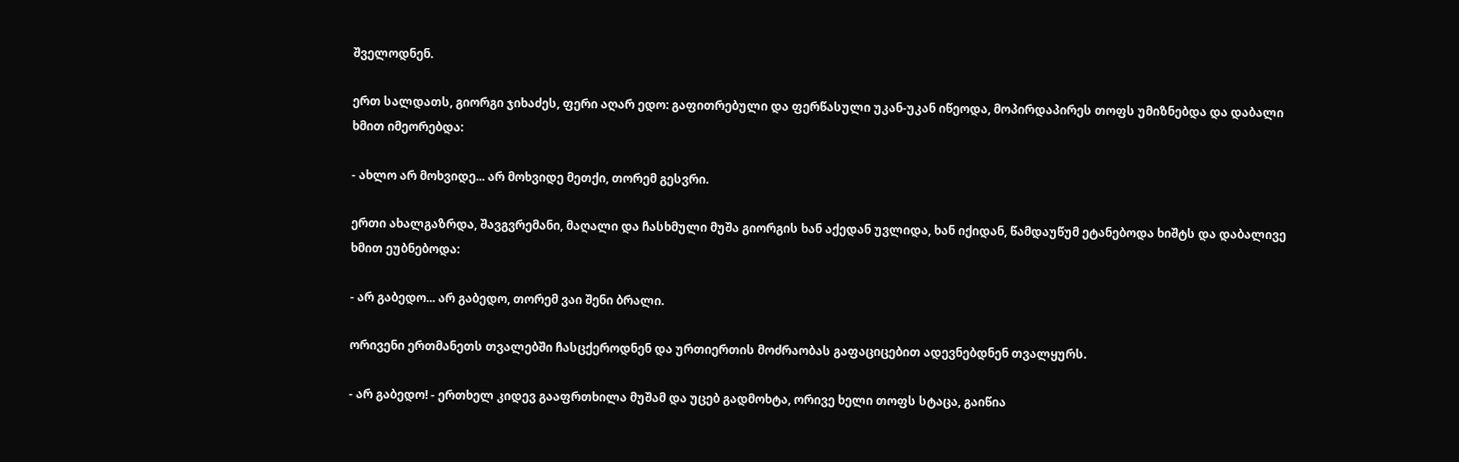შველოდნენ.

ერთ სალდათს, გიორგი ჯიხაძეს, ფერი აღარ ედო: გაფითრებული და ფერწასული უკან-უკან იწეოდა, მოპირდაპირეს თოფს უმიზნებდა და დაბალი ხმით იმეორებდა:

- ახლო არ მოხვიდე... არ მოხვიდე მეთქი, თორემ გესვრი.

ერთი ახალგაზრდა, შავგვრემანი, მაღალი და ჩასხმული მუშა გიორგის ხან აქედან უვლიდა, ხან იქიდან, წამდაუწუმ ეტანებოდა ხიშტს და დაბალივე ხმით ეუბნებოდა:

- არ გაბედო... არ გაბედო, თორემ ვაი შენი ბრალი.

ორივენი ერთმანეთს თვალებში ჩასცქეროდნენ და ურთიერთის მოძრაობას გაფაციცებით ადევნებდნენ თვალყურს.

- არ გაბედო! - ერთხელ კიდევ გააფრთხილა მუშამ და უცებ გადმოხტა, ორივე ხელი თოფს სტაცა, გაიწია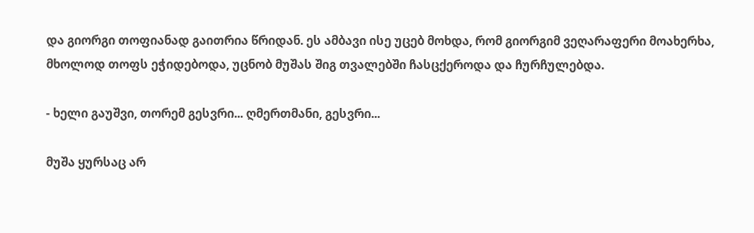და გიორგი თოფიანად გაითრია წრიდან. ეს ამბავი ისე უცებ მოხდა, რომ გიორგიმ ვეღარაფერი მოახერხა, მხოლოდ თოფს ეჭიდებოდა, უცნობ მუშას შიგ თვალებში ჩასცქეროდა და ჩურჩულებდა.

- ხელი გაუშვი, თორემ გესვრი... ღმერთმანი, გესვრი...

მუშა ყურსაც არ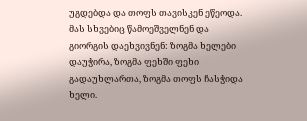უგდებდა და თოფს თავისკენ ეწეოდა. მას სხვებიც წამოეშველნენ და გიორგის დაეხვივნენ: ზოგმა ხელები დაუჭირა, ზოგმა ფეხში ფეხი გადაუხლართა, ზოგმა თოფს ჩასჭიდა ხელი.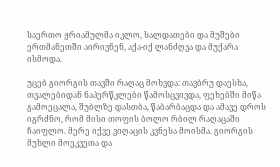საერთო ჟრიამულმა იკლო, სალდათები და მუშები ერთმანეთში აირივნენ, აქა-იქ ლანძღვა და მუქარა ისმოდა.

უცებ გიორგის თავში რაღაც მოხვდა: თავბრუ დაესხა, თვალებიდან ნაპერწკლები წამოსცვივდა, ფეხებში მიწა გამოეცალა, შუბლზე დასთბა, წაბარბაცდა და ამავე დროს იგრძნო, რომ მისი თოფის ბოლო რბილ რაღაცაში ჩაიფლო. მერე იქვე ვიღაცის კვნესა მოისმა. გიორგის მუხლი მოეკვეთა და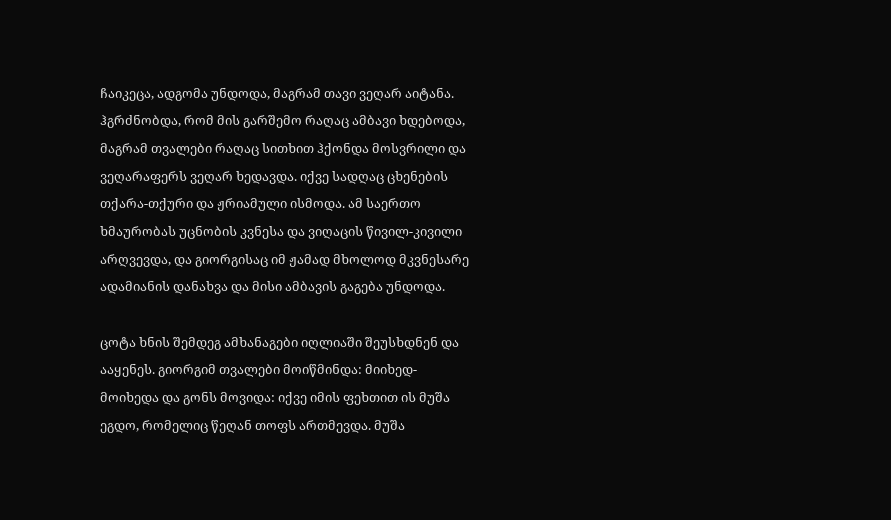ჩაიკეცა, ადგომა უნდოდა, მაგრამ თავი ვეღარ აიტანა. ჰგრძნობდა, რომ მის გარშემო რაღაც ამბავი ხდებოდა, მაგრამ თვალები რაღაც სითხით ჰქონდა მოსვრილი და ვეღარაფერს ვეღარ ხედავდა. იქვე სადღაც ცხენების თქარა-თქური და ჟრიამული ისმოდა. ამ საერთო ხმაურობას უცნობის კვნესა და ვიღაცის წივილ-კივილი არღვევდა, და გიორგისაც იმ ჟამად მხოლოდ მკვნესარე ადამიანის დანახვა და მისი ამბავის გაგება უნდოდა.

ცოტა ხნის შემდეგ ამხანაგები იღლიაში შეუსხდნენ და ააყენეს. გიორგიმ თვალები მოიწმინდა: მიიხედ-მოიხედა და გონს მოვიდა: იქვე იმის ფეხთით ის მუშა ეგდო, რომელიც წეღან თოფს ართმევდა. მუშა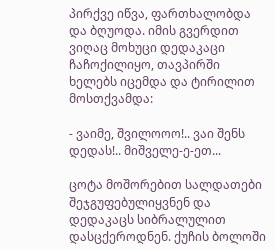პირქვე იწვა, ფართხალობდა და ბღუოდა. იმის გვერდით ვიღაც მოხუცი დედაკაცი ჩაჩოქილიყო, თავპირში ხელებს იცემდა და ტირილით მოსთქვამდა:

- ვაიმე, შვილოოო!.. ვაი შენს დედას!.. მიშველე-ე-ეთ...

ცოტა მოშორებით სალდათები შეჯგუფებულიყვნენ და დედაკაცს სიბრალულით დასცქეროდნენ. ქუჩის ბოლოში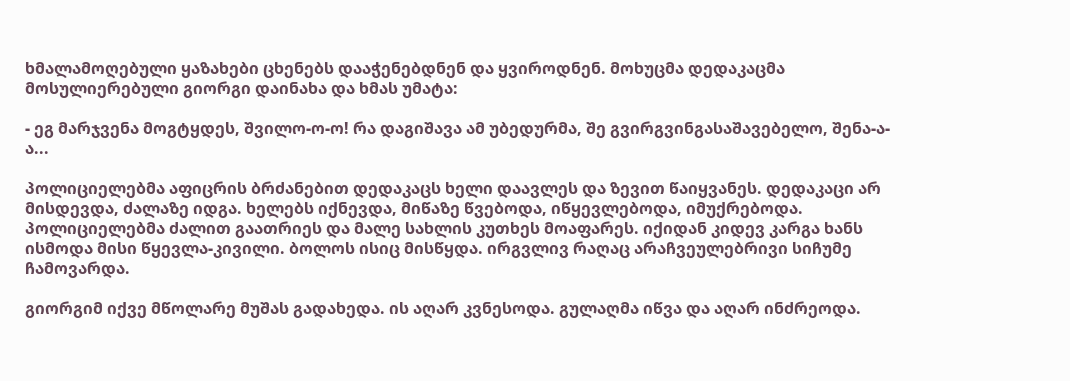ხმალამოღებული ყაზახები ცხენებს დააჭენებდნენ და ყვიროდნენ. მოხუცმა დედაკაცმა მოსულიერებული გიორგი დაინახა და ხმას უმატა:

- ეგ მარჯვენა მოგტყდეს, შვილო-ო-ო! რა დაგიშავა ამ უბედურმა, შე გვირგვინგასაშავებელო, შენა-ა-ა...

პოლიციელებმა აფიცრის ბრძანებით დედაკაცს ხელი დაავლეს და ზევით წაიყვანეს. დედაკაცი არ მისდევდა, ძალაზე იდგა. ხელებს იქნევდა, მიწაზე წვებოდა, იწყევლებოდა, იმუქრებოდა. პოლიციელებმა ძალით გაათრიეს და მალე სახლის კუთხეს მოაფარეს. იქიდან კიდევ კარგა ხანს ისმოდა მისი წყევლა-კივილი. ბოლოს ისიც მისწყდა. ირგვლივ რაღაც არაჩვეულებრივი სიჩუმე ჩამოვარდა.

გიორგიმ იქვე მწოლარე მუშას გადახედა. ის აღარ კვნესოდა. გულაღმა იწვა და აღარ ინძრეოდა.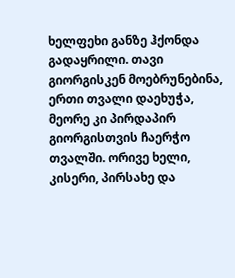ხელფეხი განზე ჰქონდა გადაყრილი. თავი გიორგისკენ მოებრუნებინა, ერთი თვალი დაეხუჭა, მეორე კი პირდაპირ გიორგისთვის ჩაერჭო თვალში. ორივე ხელი, კისერი, პირსახე და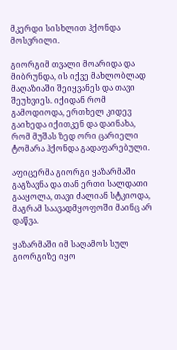მკერდი სისხლით ჰქონდა მოსვრილი.

გიორგიმ თვალი მოარიდა და მიბრუნდა, ის იქვე მახლობლად მაღაზიაში შეიყვანეს და თავი შეუხვიეს. იქიდან რომ გამოდიოდა, ერთხელ კიდევ გაიხედა იქითკენ და დაინახა, რომ მუშას ზედ ორი ცარიელი ტომარა ჰქონდა გადაფარებული.

აფიცერმა გიორგი ყაზარმაში გაგზავნა და თან ერთი სალდათი გააყოლა, თავი ძალიან სტკიოდა, მაგრამ საავადმყოფოში მაინც არ დაწვა.

ყაზარმაში იმ საღამოს სულ გიორგიზე იყო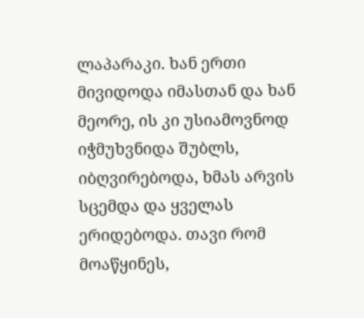ლაპარაკი. ხან ერთი მივიდოდა იმასთან და ხან მეორე, ის კი უსიამოვნოდ იჭმუხვნიდა შუბლს, იბღვირებოდა, ხმას არვის სცემდა და ყველას ერიდებოდა. თავი რომ მოაწყინეს,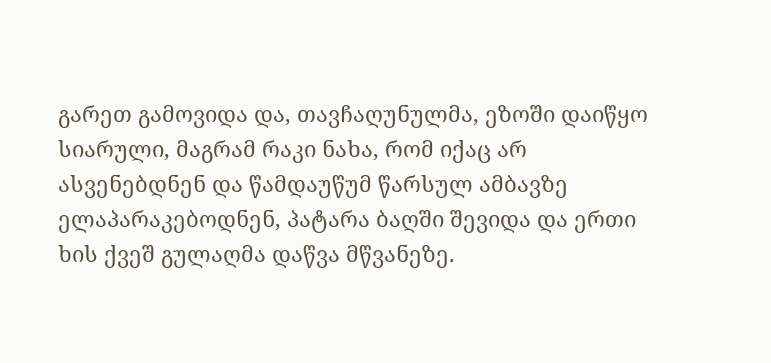გარეთ გამოვიდა და, თავჩაღუნულმა, ეზოში დაიწყო სიარული, მაგრამ რაკი ნახა, რომ იქაც არ ასვენებდნენ და წამდაუწუმ წარსულ ამბავზე ელაპარაკებოდნენ, პატარა ბაღში შევიდა და ერთი ხის ქვეშ გულაღმა დაწვა მწვანეზე.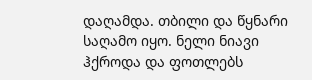დაღამდა. თბილი და წყნარი საღამო იყო. ნელი ნიავი ჰქროდა და ფოთლებს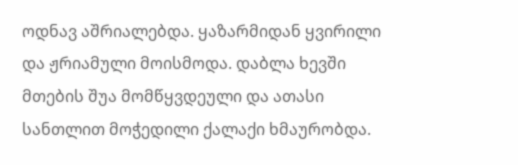ოდნავ აშრიალებდა. ყაზარმიდან ყვირილი და ჟრიამული მოისმოდა. დაბლა ხევში მთების შუა მომწყვდეული და ათასი სანთლით მოჭედილი ქალაქი ხმაურობდა.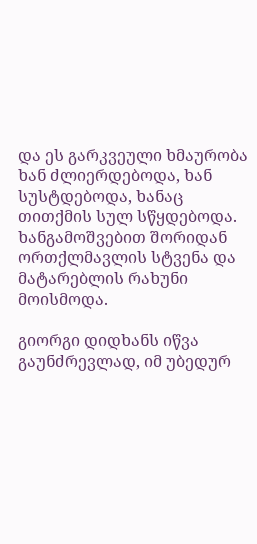და ეს გარკვეული ხმაურობა ხან ძლიერდებოდა, ხან სუსტდებოდა, ხანაც თითქმის სულ სწყდებოდა. ხანგამოშვებით შორიდან ორთქლმავლის სტვენა და მატარებლის რახუნი მოისმოდა.

გიორგი დიდხანს იწვა გაუნძრევლად, იმ უბედურ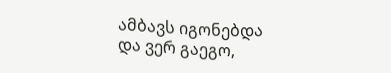ამბავს იგონებდა და ვერ გაეგო,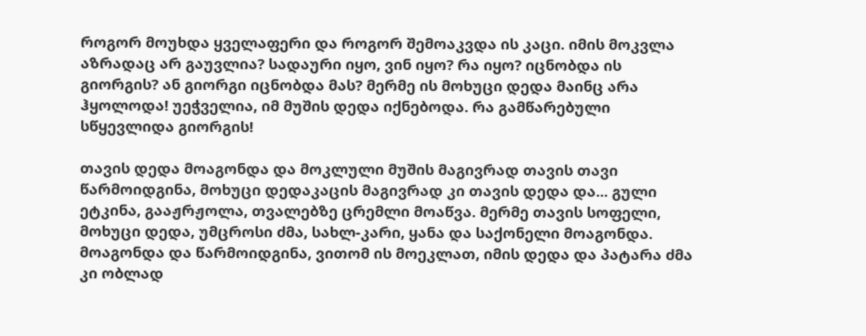როგორ მოუხდა ყველაფერი და როგორ შემოაკვდა ის კაცი. იმის მოკვლა აზრადაც არ გაუვლია? სადაური იყო, ვინ იყო? რა იყო? იცნობდა ის გიორგის? ან გიორგი იცნობდა მას? მერმე ის მოხუცი დედა მაინც არა ჰყოლოდა! უეჭველია, იმ მუშის დედა იქნებოდა. რა გამწარებული სწყევლიდა გიორგის!

თავის დედა მოაგონდა და მოკლული მუშის მაგივრად თავის თავი წარმოიდგინა, მოხუცი დედაკაცის მაგივრად კი თავის დედა და... გული ეტკინა, გააჟრჟოლა, თვალებზე ცრემლი მოაწვა. მერმე თავის სოფელი, მოხუცი დედა, უმცროსი ძმა, სახლ-კარი, ყანა და საქონელი მოაგონდა. მოაგონდა და წარმოიდგინა, ვითომ ის მოეკლათ, იმის დედა და პატარა ძმა კი ობლად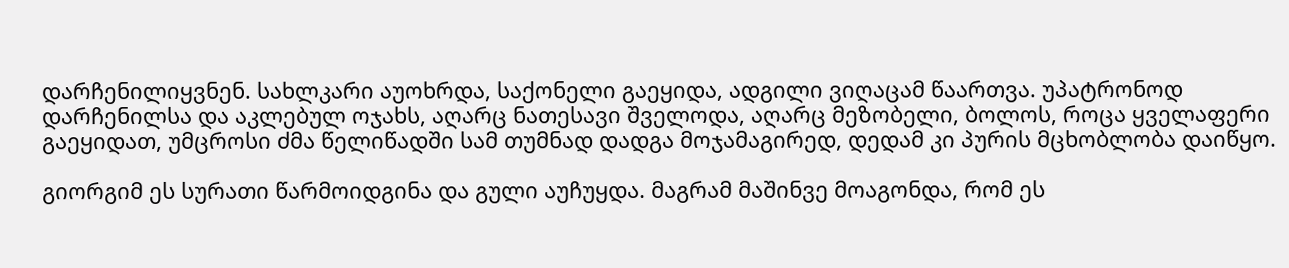დარჩენილიყვნენ. სახლკარი აუოხრდა, საქონელი გაეყიდა, ადგილი ვიღაცამ წაართვა. უპატრონოდ დარჩენილსა და აკლებულ ოჯახს, აღარც ნათესავი შველოდა, აღარც მეზობელი, ბოლოს, როცა ყველაფერი გაეყიდათ, უმცროსი ძმა წელიწადში სამ თუმნად დადგა მოჯამაგირედ, დედამ კი პურის მცხობლობა დაიწყო.

გიორგიმ ეს სურათი წარმოიდგინა და გული აუჩუყდა. მაგრამ მაშინვე მოაგონდა, რომ ეს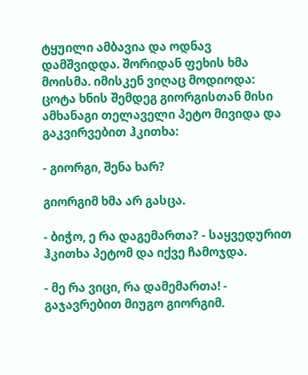ტყუილი ამბავია და ოდნავ დამშვიდდა. შორიდან ფეხის ხმა მოისმა. იმისკენ ვიღაც მოდიოდა: ცოტა ხნის შემდეგ გიორგისთან მისი ამხანაგი თელაველი პეტო მივიდა და გაკვირვებით ჰკითხა:

- გიორგი, შენა ხარ?

გიორგიმ ხმა არ გასცა.

- ბიჭო, ე რა დაგემართა? - საყვედურით ჰკითხა პეტომ და იქვე ჩამოჯდა.

- მე რა ვიცი, რა დამემართა! - გაჯავრებით მიუგო გიორგიმ.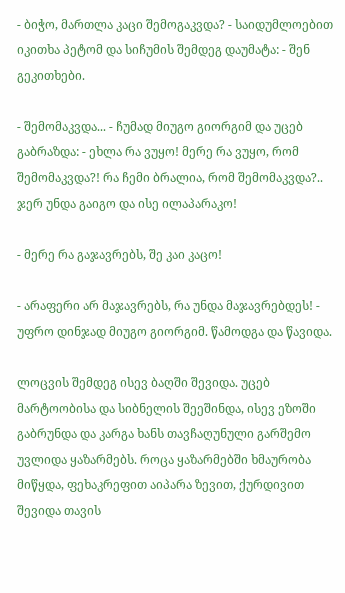- ბიჭო, მართლა კაცი შემოგაკვდა? - საიდუმლოებით იკითხა პეტომ და სიჩუმის შემდეგ დაუმატა: - შენ გეკითხები.

- შემომაკვდა... - ჩუმად მიუგო გიორგიმ და უცებ გაბრაზდა: - ეხლა რა ვუყო! მერე რა ვუყო, რომ შემომაკვდა?! რა ჩემი ბრალია, რომ შემომაკვდა?.. ჯერ უნდა გაიგო და ისე ილაპარაკო!

- მერე რა გაჯავრებს, შე კაი კაცო!

- არაფერი არ მაჯავრებს, რა უნდა მაჯავრებდეს! - უფრო დინჯად მიუგო გიორგიმ. წამოდგა და წავიდა.

ლოცვის შემდეგ ისევ ბაღში შევიდა. უცებ მარტოობისა და სიბნელის შეეშინდა, ისევ ეზოში გაბრუნდა და კარგა ხანს თავჩაღუნული გარშემო უვლიდა ყაზარმებს. როცა ყაზარმებში ხმაურობა მიწყდა, ფეხაკრეფით აიპარა ზევით, ქურდივით შევიდა თავის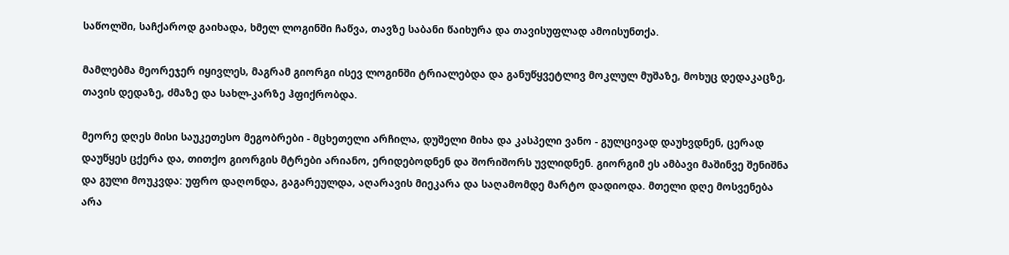საწოლში, საჩქაროდ გაიხადა, ხმელ ლოგინში ჩაწვა, თავზე საბანი წაიხურა და თავისუფლად ამოისუნთქა.

მამლებმა მეორეჯერ იყივლეს, მაგრამ გიორგი ისევ ლოგინში ტრიალებდა და განუწყვეტლივ მოკლულ მუშაზე, მოხუც დედაკაცზე, თავის დედაზე, ძმაზე და სახლ-კარზე ჰფიქრობდა.

მეორე დღეს მისი საუკეთესო მეგობრები - მცხეთელი არჩილა, დუშელი მიხა და კასპელი ვანო - გულცივად დაუხვდნენ, ცერად დაუწყეს ცქერა და, თითქო გიორგის მტრები არიანო, ერიდებოდნენ და შორიშორს უვლიდნენ. გიორგიმ ეს ამბავი მაშინვე შენიშნა და გული მოუკვდა: უფრო დაღონდა, გაგარეულდა, აღარავის მიეკარა და საღამომდე მარტო დადიოდა. მთელი დღე მოსვენება არა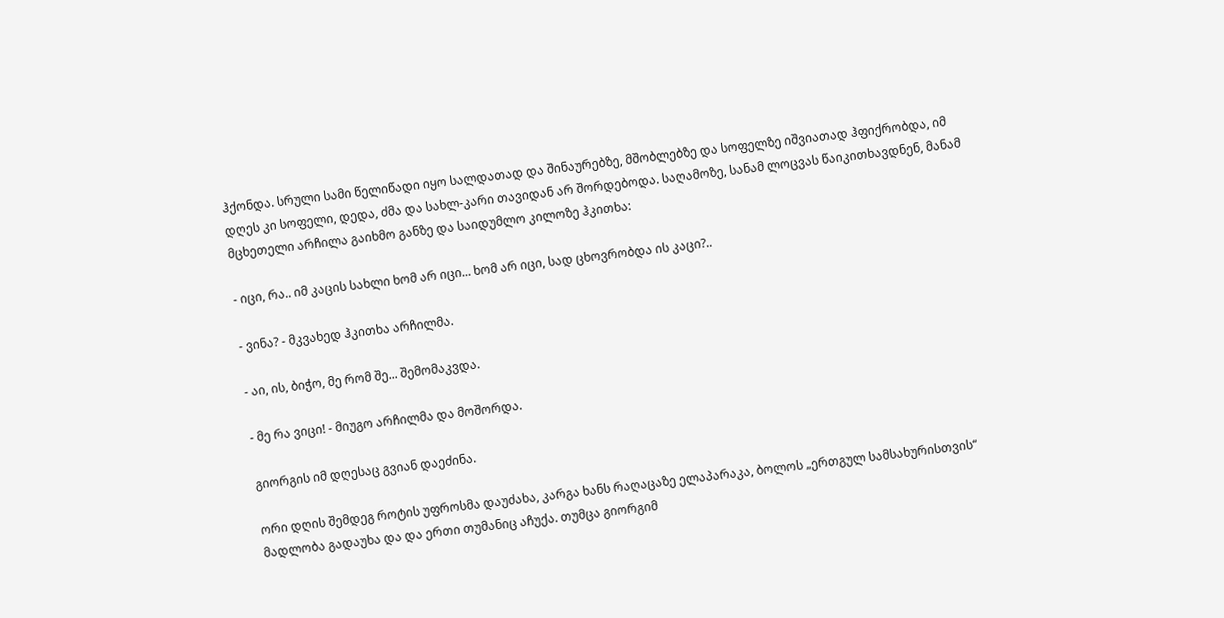ჰქონდა. სრული სამი წელიწადი იყო სალდათად და შინაურებზე, მშობლებზე და სოფელზე იშვიათად ჰფიქრობდა, იმ დღეს კი სოფელი, დედა, ძმა და სახლ-კარი თავიდან არ შორდებოდა. საღამოზე, სანამ ლოცვას წაიკითხავდნენ, მანამ მცხეთელი არჩილა გაიხმო განზე და საიდუმლო კილოზე ჰკითხა:

- იცი, რა.. იმ კაცის სახლი ხომ არ იცი... ხომ არ იცი, სად ცხოვრობდა ის კაცი?..

- ვინა? - მკვახედ ჰკითხა არჩილმა.

- აი, ის, ბიჭო, მე რომ შე... შემომაკვდა.

- მე რა ვიცი! - მიუგო არჩილმა და მოშორდა.

გიორგის იმ დღესაც გვიან დაეძინა.

ორი დღის შემდეგ როტის უფროსმა დაუძახა, კარგა ხანს რაღაცაზე ელაპარაკა, ბოლოს „ერთგულ სამსახურისთვის“ მადლობა გადაუხა და და ერთი თუმანიც აჩუქა. თუმცა გიორგიმ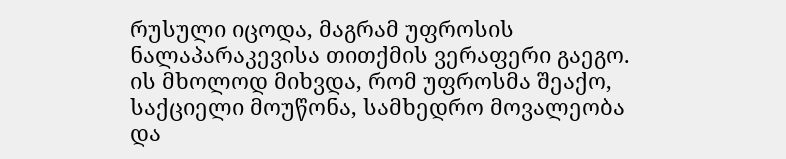რუსული იცოდა, მაგრამ უფროსის ნალაპარაკევისა თითქმის ვერაფერი გაეგო. ის მხოლოდ მიხვდა, რომ უფროსმა შეაქო, საქციელი მოუწონა, სამხედრო მოვალეობა და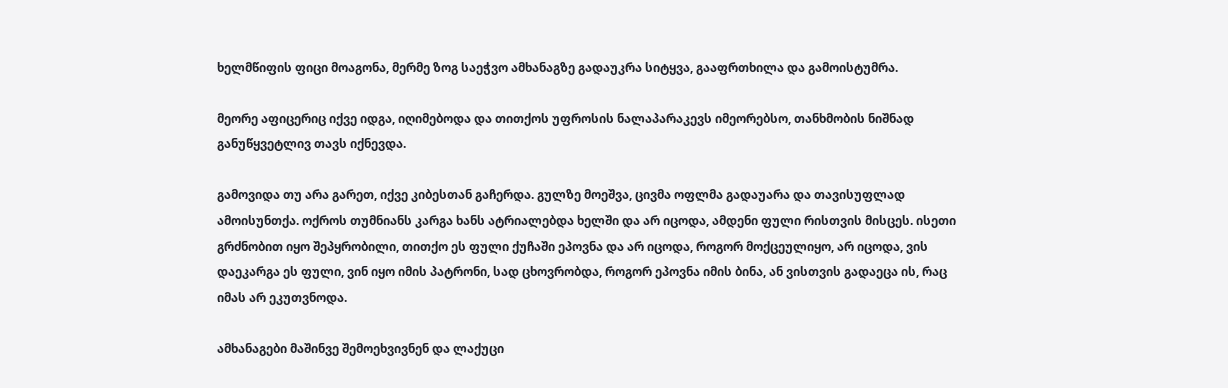ხელმწიფის ფიცი მოაგონა, მერმე ზოგ საეჭვო ამხანაგზე გადაუკრა სიტყვა, გააფრთხილა და გამოისტუმრა.

მეორე აფიცერიც იქვე იდგა, იღიმებოდა და თითქოს უფროსის ნალაპარაკევს იმეორებსო, თანხმობის ნიშნად განუწყვეტლივ თავს იქნევდა.

გამოვიდა თუ არა გარეთ, იქვე კიბესთან გაჩერდა. გულზე მოეშვა, ცივმა ოფლმა გადაუარა და თავისუფლად ამოისუნთქა. ოქროს თუმნიანს კარგა ხანს ატრიალებდა ხელში და არ იცოდა, ამდენი ფული რისთვის მისცეს. ისეთი გრძნობით იყო შეპყრობილი, თითქო ეს ფული ქუჩაში ეპოვნა და არ იცოდა, როგორ მოქცეულიყო, არ იცოდა, ვის დაეკარგა ეს ფული, ვინ იყო იმის პატრონი, სად ცხოვრობდა, როგორ ეპოვნა იმის ბინა, ან ვისთვის გადაეცა ის, რაც იმას არ ეკუთვნოდა.

ამხანაგები მაშინვე შემოეხვივნენ და ლაქუცი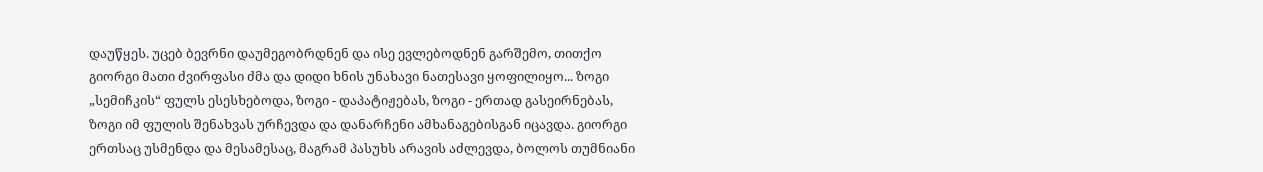დაუწყეს. უცებ ბევრნი დაუმეგობრდნენ და ისე ევლებოდნენ გარშემო, თითქო გიორგი მათი ძვირფასი ძმა და დიდი ხნის უნახავი ნათესავი ყოფილიყო... ზოგი „სემიჩკის“ ფულს ესესხებოდა, ზოგი - დაპატიჟებას, ზოგი - ერთად გასეირნებას, ზოგი იმ ფულის შენახვას ურჩევდა და დანარჩენი ამხანაგებისგან იცავდა. გიორგი ერთსაც უსმენდა და მესამესაც, მაგრამ პასუხს არავის აძლევდა, ბოლოს თუმნიანი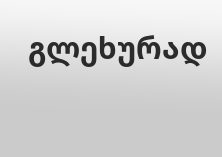გლეხურად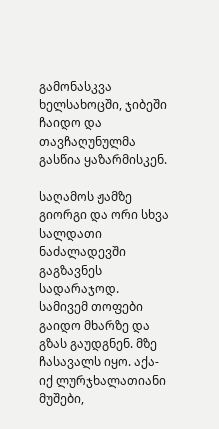გამონასკვა ხელსახოცში, ჯიბეში ჩაიდო და თავჩაღუნულმა გასწია ყაზარმისკენ.

საღამოს ჟამზე გიორგი და ორი სხვა სალდათი ნაძალადევში გაგზავნეს სადარაჯოდ. სამივემ თოფები გაიდო მხარზე და გზას გაუდგნენ. მზე ჩასავალს იყო. აქა-იქ ლურჯხალათიანი მუშები,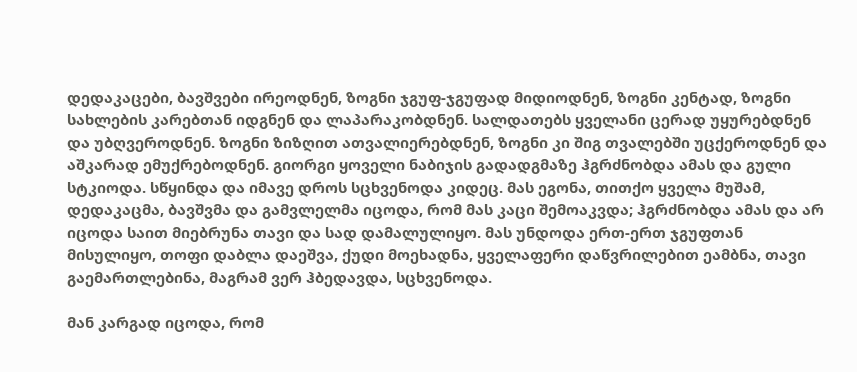დედაკაცები, ბავშვები ირეოდნენ, ზოგნი ჯგუფ-ჯგუფად მიდიოდნენ, ზოგნი კენტად, ზოგნი სახლების კარებთან იდგნენ და ლაპარაკობდნენ. სალდათებს ყველანი ცერად უყურებდნენ და უბღვეროდნენ. ზოგნი ზიზღით ათვალიერებდნენ, ზოგნი კი შიგ თვალებში უცქეროდნენ და აშკარად ემუქრებოდნენ. გიორგი ყოველი ნაბიჯის გადადგმაზე ჰგრძნობდა ამას და გული სტკიოდა. სწყინდა და იმავე დროს სცხვენოდა კიდეც. მას ეგონა, თითქო ყველა მუშამ, დედაკაცმა, ბავშვმა და გამვლელმა იცოდა, რომ მას კაცი შემოაკვდა; ჰგრძნობდა ამას და არ იცოდა საით მიებრუნა თავი და სად დამალულიყო. მას უნდოდა ერთ-ერთ ჯგუფთან მისულიყო, თოფი დაბლა დაეშვა, ქუდი მოეხადნა, ყველაფერი დაწვრილებით ეამბნა, თავი გაემართლებინა, მაგრამ ვერ ჰბედავდა, სცხვენოდა.

მან კარგად იცოდა, რომ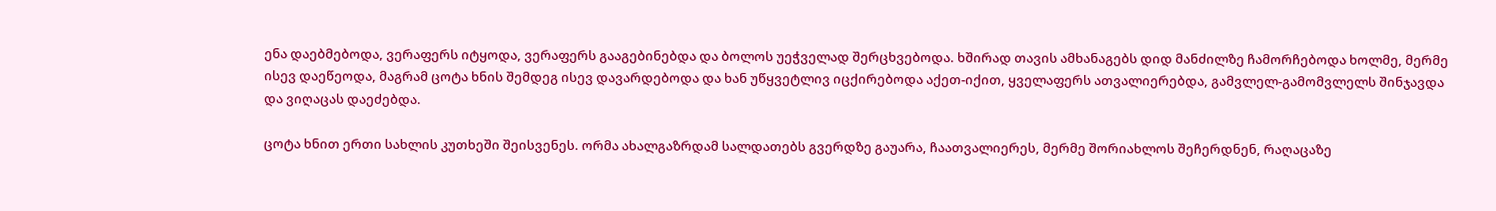ენა დაებმებოდა, ვერაფერს იტყოდა, ვერაფერს გააგებინებდა და ბოლოს უეჭველად შერცხვებოდა. ხშირად თავის ამხანაგებს დიდ მანძილზე ჩამორჩებოდა ხოლმე, მერმე ისევ დაეწეოდა, მაგრამ ცოტა ხნის შემდეგ ისევ დავარდებოდა და ხან უწყვეტლივ იცქირებოდა აქეთ-იქით, ყველაფერს ათვალიერებდა, გამვლელ-გამომვლელს შინჯავდა და ვიღაცას დაეძებდა.

ცოტა ხნით ერთი სახლის კუთხეში შეისვენეს. ორმა ახალგაზრდამ სალდათებს გვერდზე გაუარა, ჩაათვალიერეს, მერმე შორიახლოს შეჩერდნენ, რაღაცაზე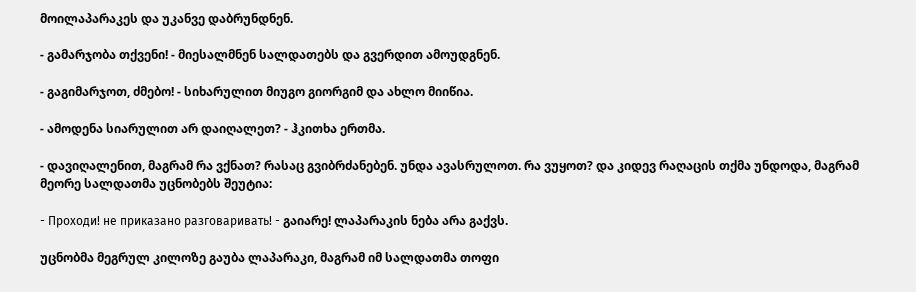მოილაპარაკეს და უკანვე დაბრუნდნენ.

- გამარჯობა თქვენი! - მიესალმნენ სალდათებს და გვერდით ამოუდგნენ.

- გაგიმარჯოთ, ძმებო! - სიხარულით მიუგო გიორგიმ და ახლო მიიწია.

- ამოდენა სიარულით არ დაიღალეთ? - ჰკითხა ერთმა.

- დავიღალენით, მაგრამ რა ვქნათ? რასაც გვიბრძანებენ. უნდა ავასრულოთ. რა ვუყოთ? და კიდევ რაღაცის თქმა უნდოდა, მაგრამ მეორე სალდათმა უცნობებს შეუტია:

- Проходи! не приказано разговаривать! - გაიარე! ლაპარაკის ნება არა გაქვს.

უცნობმა მეგრულ კილოზე გაუბა ლაპარაკი, მაგრამ იმ სალდათმა თოფი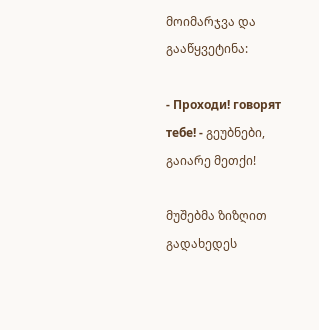მოიმარჯვა და გააწყვეტინა:

- Проходи! говорят тебе! - გეუბნები, გაიარე მეთქი!

მუშებმა ზიზღით გადახედეს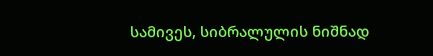სამივეს, სიბრალულის ნიშნად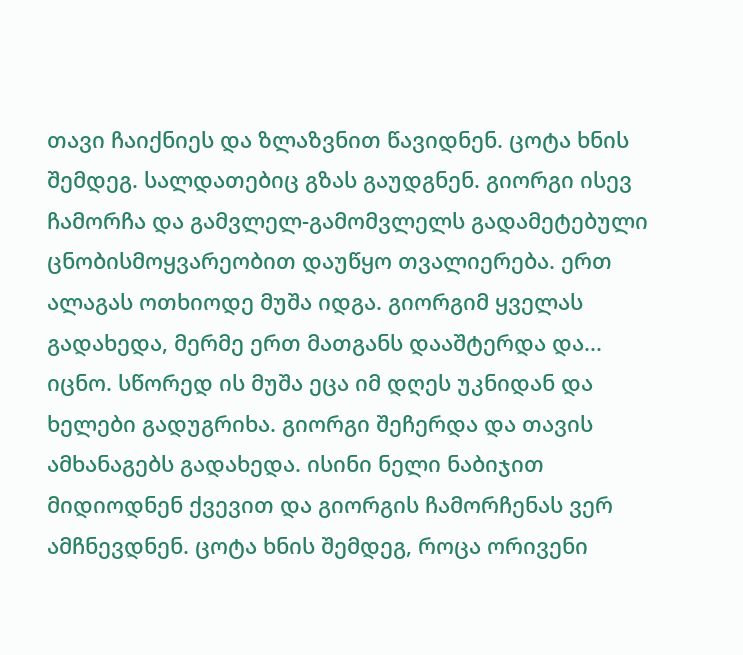თავი ჩაიქნიეს და ზლაზვნით წავიდნენ. ცოტა ხნის შემდეგ. სალდათებიც გზას გაუდგნენ. გიორგი ისევ ჩამორჩა და გამვლელ-გამომვლელს გადამეტებული ცნობისმოყვარეობით დაუწყო თვალიერება. ერთ ალაგას ოთხიოდე მუშა იდგა. გიორგიმ ყველას გადახედა, მერმე ერთ მათგანს დააშტერდა და... იცნო. სწორედ ის მუშა ეცა იმ დღეს უკნიდან და ხელები გადუგრიხა. გიორგი შეჩერდა და თავის ამხანაგებს გადახედა. ისინი ნელი ნაბიჯით მიდიოდნენ ქვევით და გიორგის ჩამორჩენას ვერ ამჩნევდნენ. ცოტა ხნის შემდეგ, როცა ორივენი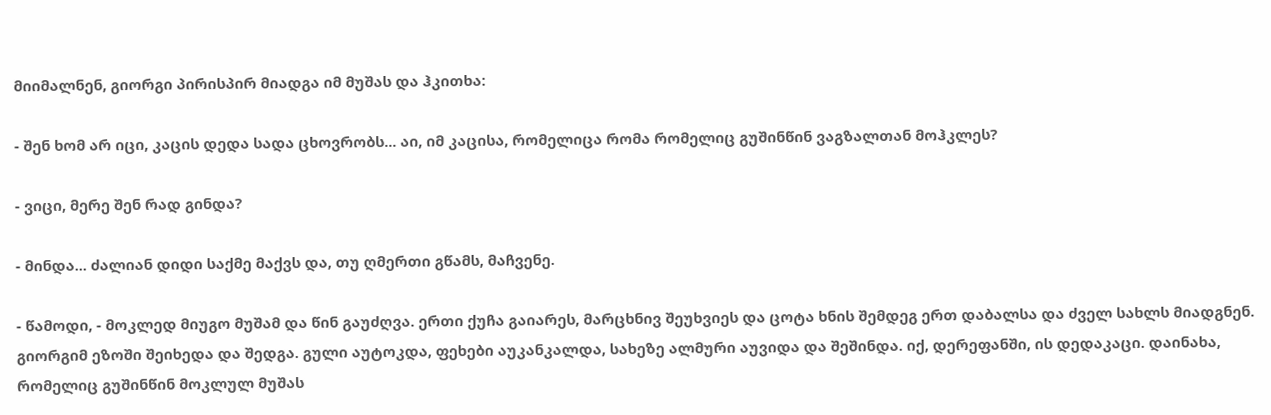მიიმალნენ, გიორგი პირისპირ მიადგა იმ მუშას და ჰკითხა:

- შენ ხომ არ იცი, კაცის დედა სადა ცხოვრობს... აი, იმ კაცისა, რომელიცა რომა რომელიც გუშინწინ ვაგზალთან მოჰკლეს?

- ვიცი, მერე შენ რად გინდა?

- მინდა... ძალიან დიდი საქმე მაქვს და, თუ ღმერთი გწამს, მაჩვენე.

- წამოდი, - მოკლედ მიუგო მუშამ და წინ გაუძღვა. ერთი ქუჩა გაიარეს, მარცხნივ შეუხვიეს და ცოტა ხნის შემდეგ ერთ დაბალსა და ძველ სახლს მიადგნენ. გიორგიმ ეზოში შეიხედა და შედგა. გული აუტოკდა, ფეხები აუკანკალდა, სახეზე ალმური აუვიდა და შეშინდა. იქ, დერეფანში, ის დედაკაცი. დაინახა, რომელიც გუშინწინ მოკლულ მუშას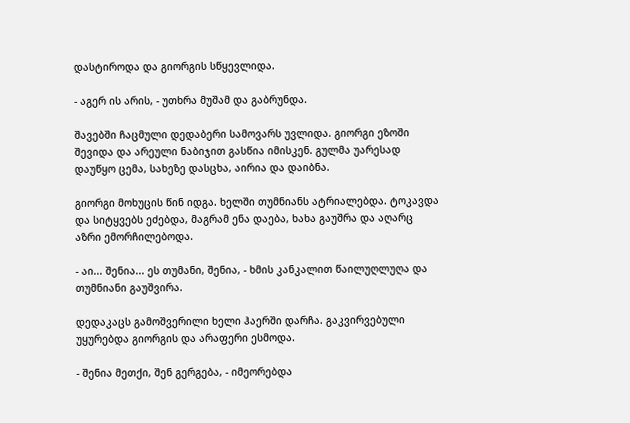დასტიროდა და გიორგის სწყევლიდა.

- აგერ ის არის, - უთხრა მუშამ და გაბრუნდა.

შავებში ჩაცმული დედაბერი სამოვარს უვლიდა. გიორგი ეზოში შევიდა და არეული ნაბიჯით გასწია იმისკენ. გულმა უარესად დაუწყო ცემა, სახეზე დასცხა, აირია და დაიბნა.

გიორგი მოხუცის წინ იდგა. ხელში თუმნიანს ატრიალებდა. ტოკავდა და სიტყვებს ეძებდა, მაგრამ ენა დაება, ხახა გაუშრა და აღარც აზრი ემორჩილებოდა.

- აი... შენია... ეს თუმანი, შენია, - ხმის კანკალით წაილუღლუღა და თუმნიანი გაუშვირა.

დედაკაცს გამოშვერილი ხელი ჰაერში დარჩა. გაკვირვებული უყურებდა გიორგის და არაფერი ესმოდა.

- შენია მეთქი, შენ გერგება, - იმეორებდა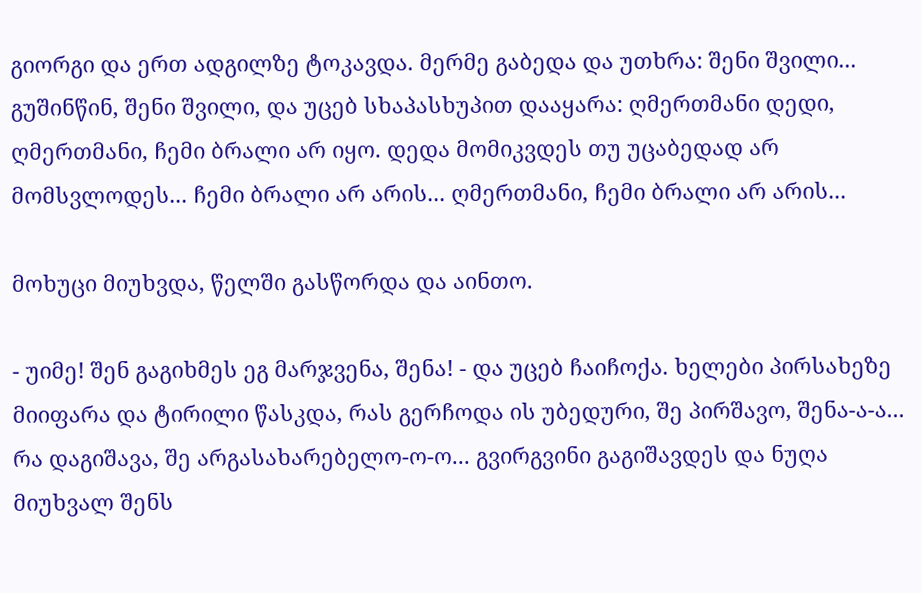გიორგი და ერთ ადგილზე ტოკავდა. მერმე გაბედა და უთხრა: შენი შვილი... გუშინწინ, შენი შვილი, და უცებ სხაპასხუპით დააყარა: ღმერთმანი დედი, ღმერთმანი, ჩემი ბრალი არ იყო. დედა მომიკვდეს თუ უცაბედად არ მომსვლოდეს... ჩემი ბრალი არ არის... ღმერთმანი, ჩემი ბრალი არ არის...

მოხუცი მიუხვდა, წელში გასწორდა და აინთო.

- უიმე! შენ გაგიხმეს ეგ მარჯვენა, შენა! - და უცებ ჩაიჩოქა. ხელები პირსახეზე მიიფარა და ტირილი წასკდა, რას გერჩოდა ის უბედური, შე პირშავო, შენა-ა-ა... რა დაგიშავა, შე არგასახარებელო-ო-ო... გვირგვინი გაგიშავდეს და ნუღა მიუხვალ შენს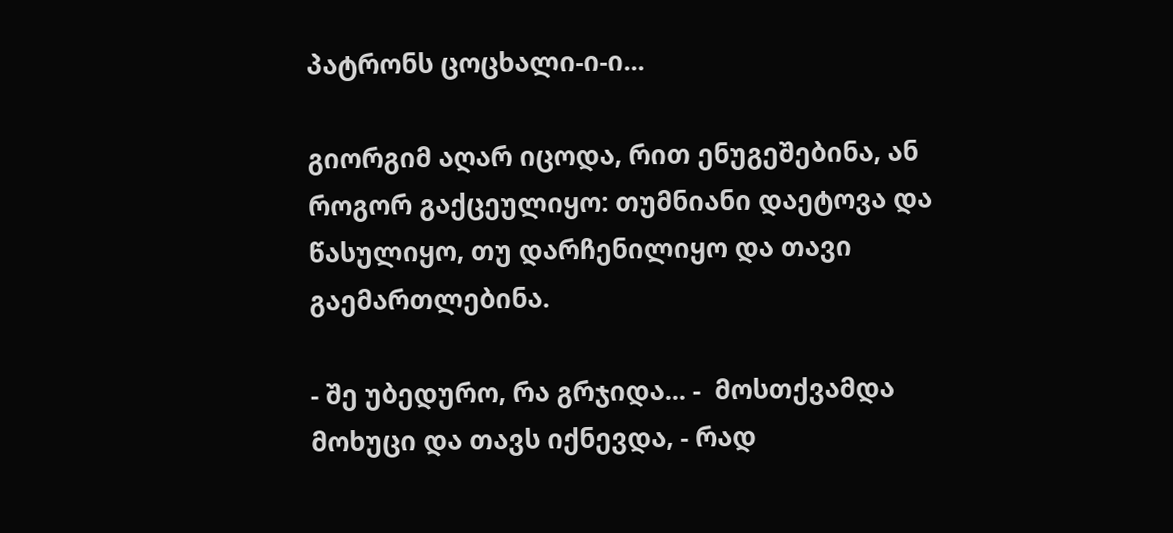პატრონს ცოცხალი-ი-ი...

გიორგიმ აღარ იცოდა, რით ენუგეშებინა, ან როგორ გაქცეულიყო: თუმნიანი დაეტოვა და წასულიყო, თუ დარჩენილიყო და თავი გაემართლებინა.

- შე უბედურო, რა გრჯიდა... -  მოსთქვამდა მოხუცი და თავს იქნევდა, - რად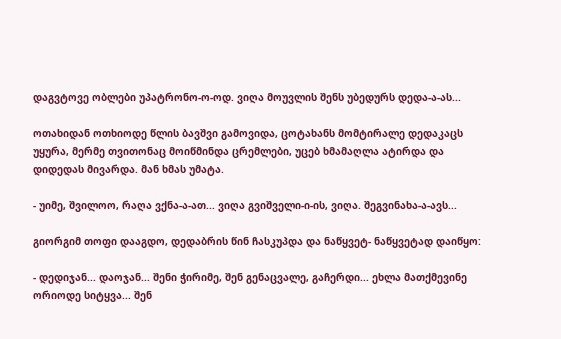დაგვტოვე ობლები უპატრონო-ო-ოდ. ვიღა მოუვლის შენს უბედურს დედა-ა-ას...

ოთახიდან ოთხიოდე წლის ბავშვი გამოვიდა, ცოტახანს მომტირალე დედაკაცს უყურა, მერმე თვითონაც მოიწმინდა ცრემლები, უცებ ხმამაღლა ატირდა და დიდედას მივარდა. მან ხმას უმატა.

- უიმე, შვილოო, რაღა ვქნა-ა-ათ... ვიღა გვიშველი-ი-ის, ვიღა. შეგვინახა-ა-ავს...

გიორგიმ თოფი დააგდო, დედაბრის წინ ჩასკუპდა და ნაწყვეტ- ნაწყვეტად დაიწყო:

- დედიჯან... დაოჯან... შენი ჭირიმე, შენ გენაცვალე, გაჩერდი... ეხლა მათქმევინე ორიოდე სიტყვა... შენ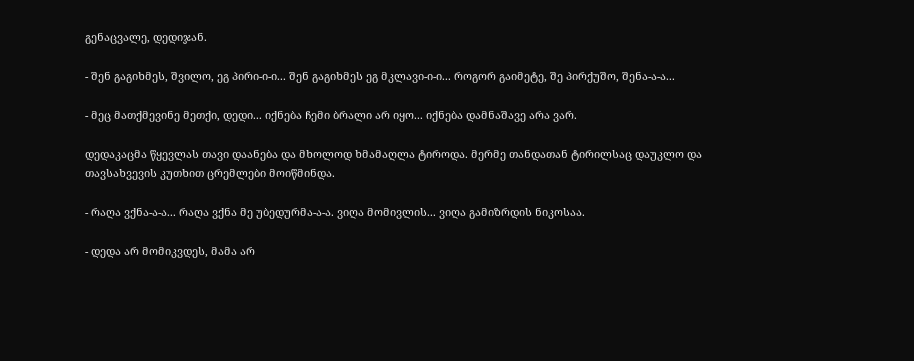გენაცვალე, დედიჯან.

- შენ გაგიხმეს, შვილო, ეგ პირი-ი-ი... შენ გაგიხმეს ეგ მკლავი-ი-ი... როგორ გაიმეტე, შე პირქუშო, შენა-ა-ა...

- მეც მათქმევინე მეთქი, დედი... იქნება ჩემი ბრალი არ იყო... იქნება დამნაშავე არა ვარ.

დედაკაცმა წყევლას თავი დაანება და მხოლოდ ხმამაღლა ტიროდა. მერმე თანდათან ტირილსაც დაუკლო და თავსახვევის კუთხით ცრემლები მოიწმინდა.

- რაღა ვქნა-ა-ა... რაღა ვქნა მე უბედურმა-ა-ა. ვიღა მომივლის... ვიღა გამიზრდის ნიკოსაა.

- დედა არ მომიკვდეს, მამა არ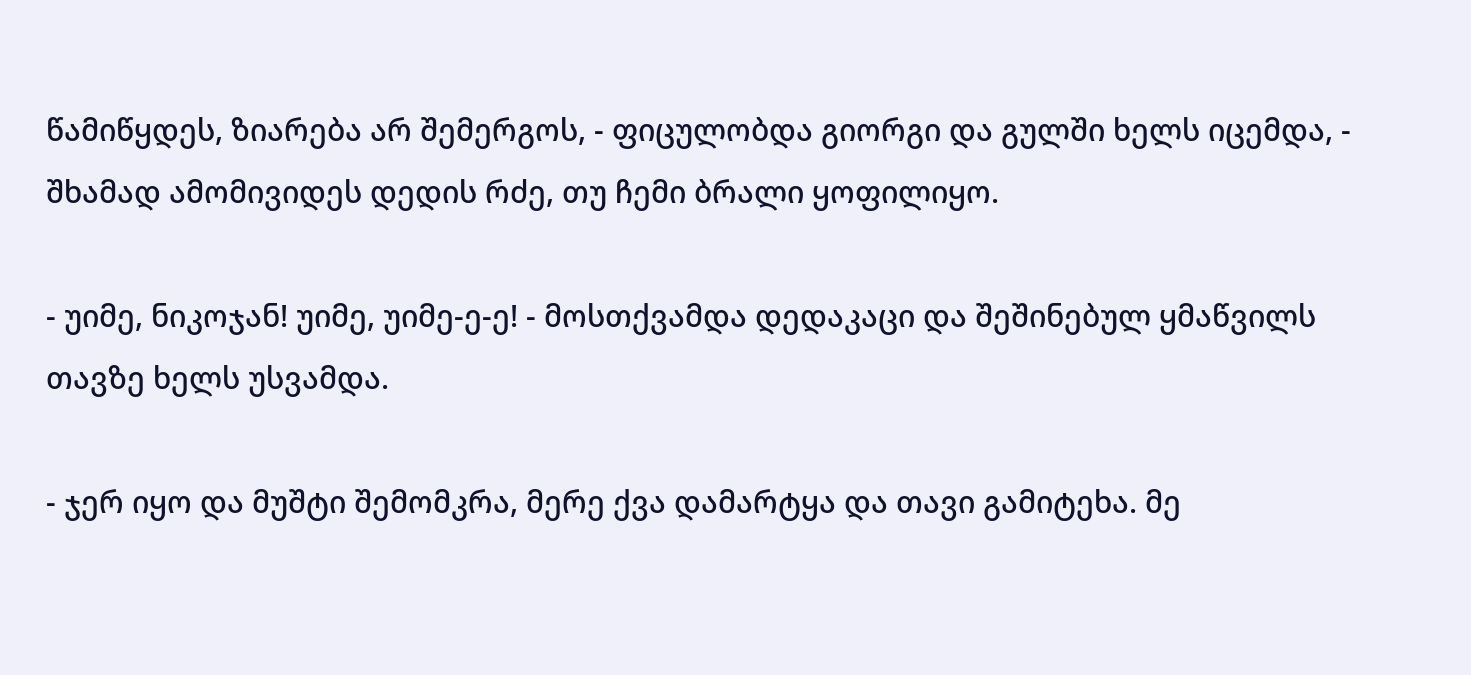წამიწყდეს, ზიარება არ შემერგოს, - ფიცულობდა გიორგი და გულში ხელს იცემდა, - შხამად ამომივიდეს დედის რძე, თუ ჩემი ბრალი ყოფილიყო.

- უიმე, ნიკოჯან! უიმე, უიმე-ე-ე! - მოსთქვამდა დედაკაცი და შეშინებულ ყმაწვილს თავზე ხელს უსვამდა.

- ჯერ იყო და მუშტი შემომკრა, მერე ქვა დამარტყა და თავი გამიტეხა. მე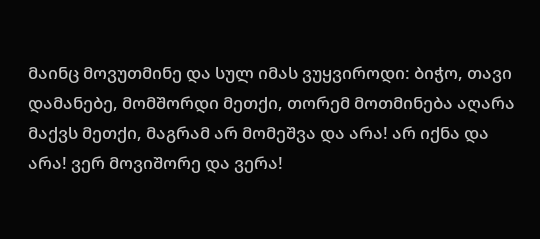მაინც მოვუთმინე და სულ იმას ვუყვიროდი: ბიჭო, თავი დამანებე, მომშორდი მეთქი, თორემ მოთმინება აღარა მაქვს მეთქი, მაგრამ არ მომეშვა და არა! არ იქნა და არა! ვერ მოვიშორე და ვერა!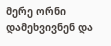მერე ორნი დამეხვივნენ და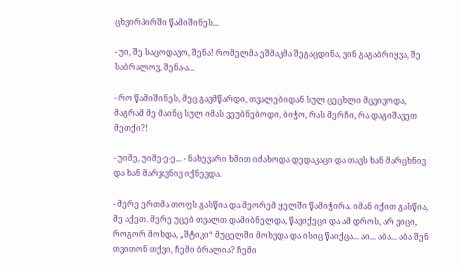ცხვირპირში წამიშინეს...

- უი, შე საცოდავო, შენა! რომელმა ეშმაკმა შეგაცდინა, ვინ გაგაბრიყვა, შე საბრალოვ, შენა-ა...

- რო წამიშინეს, მეც გავმწარდი, თვალებიდან სულ ცეცხლი მცვივოდა, მაგრამ მე მაინც სულ იმას ვეუბნებოდი, ბიჭო, რას მერჩი, რა დაგიშავეთ მეთქი?!

- უიმე, უიმე-ე-ე... - ნახევარი ხმით იძახოდა დედაკაცი და თავს ხან მარცხნივ და ხან მარჯვნივ იქნევდა.

- მერე ერთმა თოფს გასწია და მეორემ ყელში წამიჭირა. იმან იქით გასწია, მე აქეთ. მერე უცებ თვალთ დამიბნელდა, წავიქეცი და ამ დროს, არ ვიცი, როგორ მოხდა, „შტიკი“ მუცელში მოხვდა და ისიც წაიქცა... აი... აბა... აბა შენ თვითონ თქვი, ჩემი ბრალია? ჩემი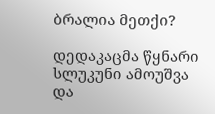ბრალია მეთქი?

დედაკაცმა წყნარი სლუკუნი ამოუშვა და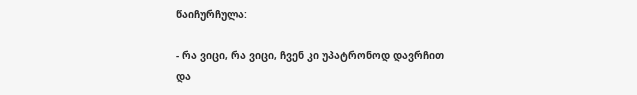წაიჩურჩულა:

- რა ვიცი, რა ვიცი, ჩვენ კი უპატრონოდ დავრჩით და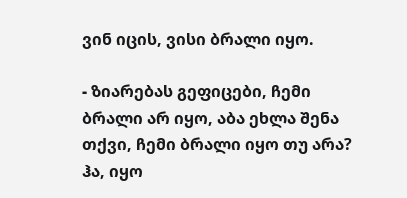ვინ იცის, ვისი ბრალი იყო.

- ზიარებას გეფიცები, ჩემი ბრალი არ იყო, აბა ეხლა შენა თქვი, ჩემი ბრალი იყო თუ არა? ჰა, იყო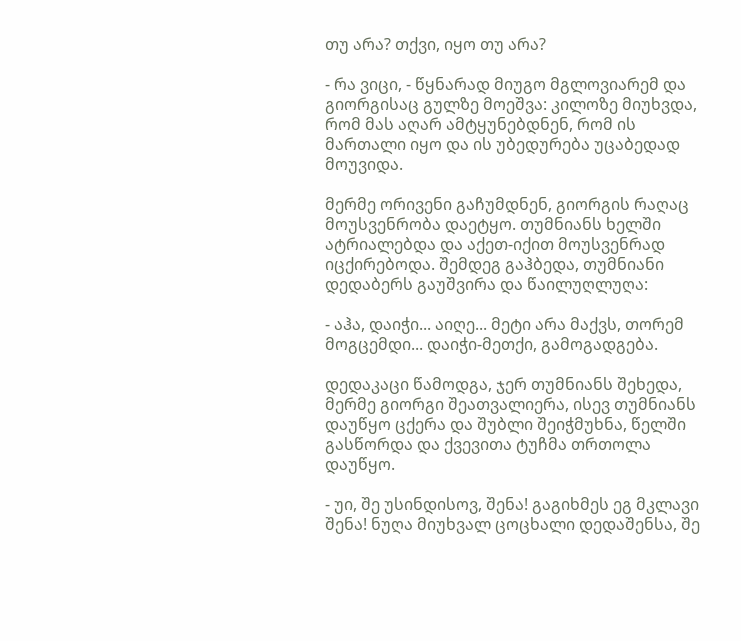თუ არა? თქვი, იყო თუ არა?

- რა ვიცი, - წყნარად მიუგო მგლოვიარემ და გიორგისაც გულზე მოეშვა: კილოზე მიუხვდა, რომ მას აღარ ამტყუნებდნენ, რომ ის მართალი იყო და ის უბედურება უცაბედად მოუვიდა.

მერმე ორივენი გაჩუმდნენ, გიორგის რაღაც მოუსვენრობა დაეტყო. თუმნიანს ხელში ატრიალებდა და აქეთ-იქით მოუსვენრად იცქირებოდა. შემდეგ გაჰბედა, თუმნიანი დედაბერს გაუშვირა და წაილუღლუღა:

- აჰა, დაიჭი... აიღე... მეტი არა მაქვს, თორემ მოგცემდი... დაიჭი-მეთქი, გამოგადგება.

დედაკაცი წამოდგა, ჯერ თუმნიანს შეხედა, მერმე გიორგი შეათვალიერა, ისევ თუმნიანს დაუწყო ცქერა და შუბლი შეიჭმუხნა, წელში გასწორდა და ქვევითა ტუჩმა თრთოლა დაუწყო.

- უი, შე უსინდისოვ, შენა! გაგიხმეს ეგ მკლავი შენა! ნუღა მიუხვალ ცოცხალი დედაშენსა, შე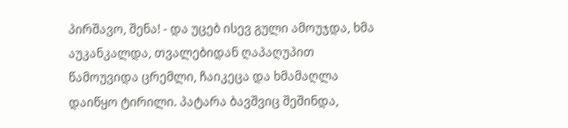პირშავო, შენა! - და უცებ ისევ გული ამოუჯდა, ხმა აუკანკალდა, თვალებიდან ღაპაღუპით წამოუვიდა ცრემლი, ჩაიკეცა და ხმამაღლა დაიწყო ტირილი. პატარა ბავშვიც შეშინდა,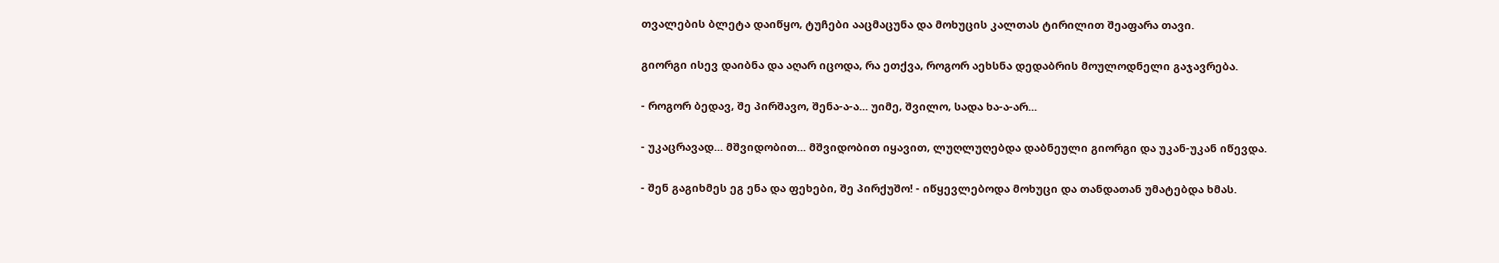თვალების ბლეტა დაიწყო, ტუჩები ააცმაცუნა და მოხუცის კალთას ტირილით შეაფარა თავი.

გიორგი ისევ დაიბნა და აღარ იცოდა, რა ეთქვა, როგორ აეხსნა დედაბრის მოულოდნელი გაჯავრება.

- როგორ ბედავ, შე პირშავო, შენა-ა-ა... უიმე, შვილო, სადა ხა-ა-არ...

- უკაცრავად... მშვიდობით... მშვიდობით იყავით, ლუღლუღებდა დაბნეული გიორგი და უკან-უკან იწევდა.

- შენ გაგიხმეს ეგ ენა და ფეხები, შე პირქუშო! - იწყევლებოდა მოხუცი და თანდათან უმატებდა ხმას.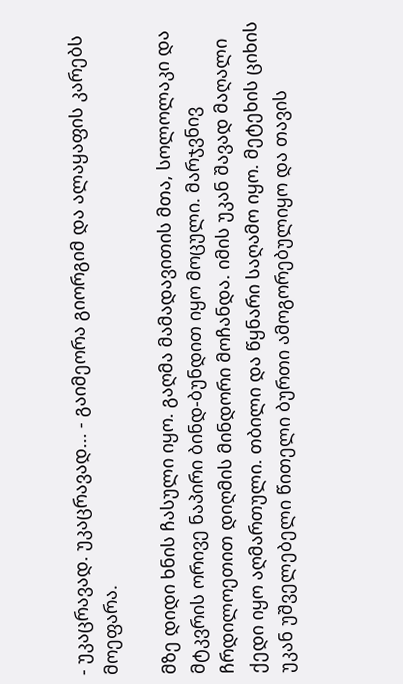- უკაცრავად. უკაცრავად... - გაიმეორა გიორგიმ და ალაყაფის კარებს მოეფარა.

მზე დიდი ხნის ჩასული იყო. გაღმა მამადავითის მთა, სოლოლაკი და მტკვრის ორივე ნაპირი ბინდ-ბუნდით იყო მოცული. მარჯვნივ ჩრდილოეთით დიღმის მინდორი მოჩანდა. იმის უკან შავად მაღალი ქედი იყო აღმართული. თბილი და წყნარი საღამო იყო. მეტეხის ციხის უკან უშველებელი წითელი ბურთი ამოგორებულიყო და თავის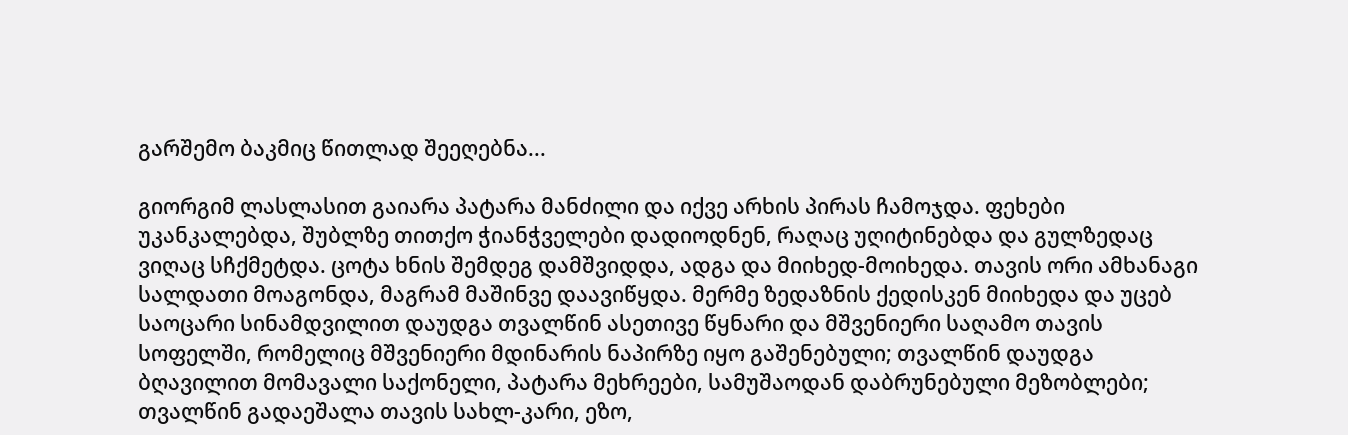გარშემო ბაკმიც წითლად შეეღებნა...

გიორგიმ ლასლასით გაიარა პატარა მანძილი და იქვე არხის პირას ჩამოჯდა. ფეხები უკანკალებდა, შუბლზე თითქო ჭიანჭველები დადიოდნენ, რაღაც უღიტინებდა და გულზედაც ვიღაც სჩქმეტდა. ცოტა ხნის შემდეგ დამშვიდდა, ადგა და მიიხედ-მოიხედა. თავის ორი ამხანაგი სალდათი მოაგონდა, მაგრამ მაშინვე დაავიწყდა. მერმე ზედაზნის ქედისკენ მიიხედა და უცებ საოცარი სინამდვილით დაუდგა თვალწინ ასეთივე წყნარი და მშვენიერი საღამო თავის სოფელში, რომელიც მშვენიერი მდინარის ნაპირზე იყო გაშენებული; თვალწინ დაუდგა ბღავილით მომავალი საქონელი, პატარა მეხრეები, სამუშაოდან დაბრუნებული მეზობლები; თვალწინ გადაეშალა თავის სახლ-კარი, ეზო,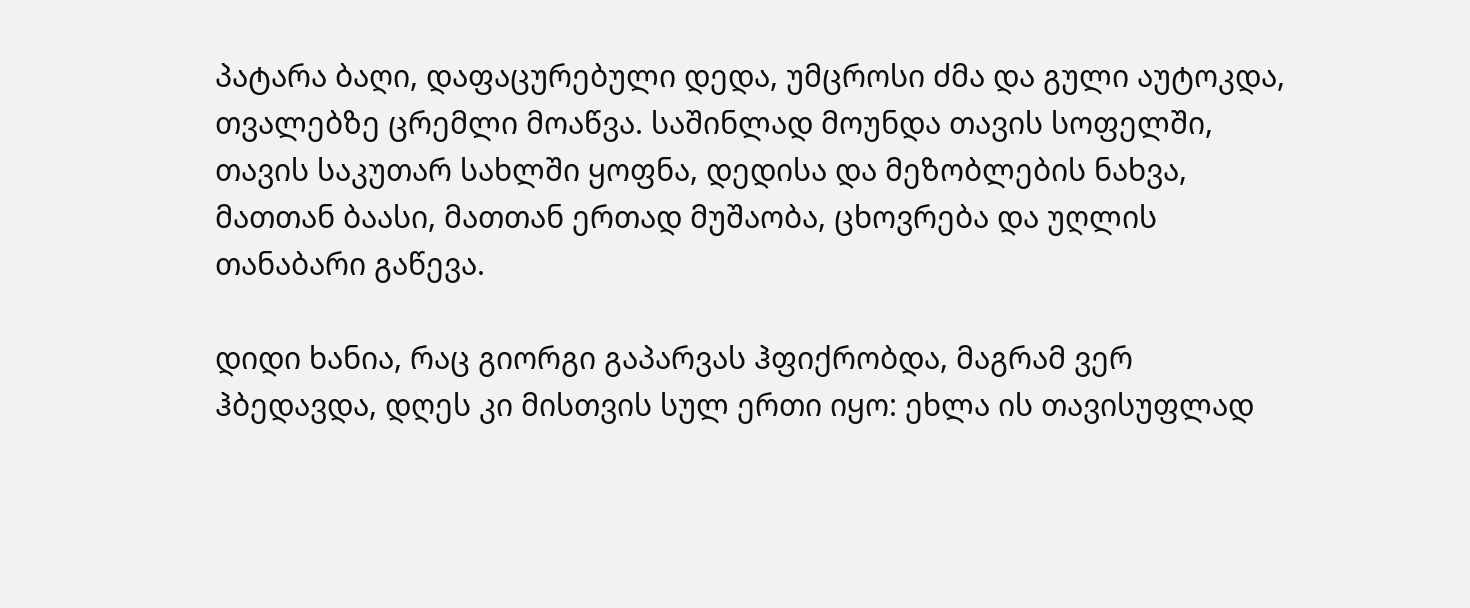პატარა ბაღი, დაფაცურებული დედა, უმცროსი ძმა და გული აუტოკდა, თვალებზე ცრემლი მოაწვა. საშინლად მოუნდა თავის სოფელში, თავის საკუთარ სახლში ყოფნა, დედისა და მეზობლების ნახვა, მათთან ბაასი, მათთან ერთად მუშაობა, ცხოვრება და უღლის თანაბარი გაწევა.

დიდი ხანია, რაც გიორგი გაპარვას ჰფიქრობდა, მაგრამ ვერ ჰბედავდა, დღეს კი მისთვის სულ ერთი იყო: ეხლა ის თავისუფლად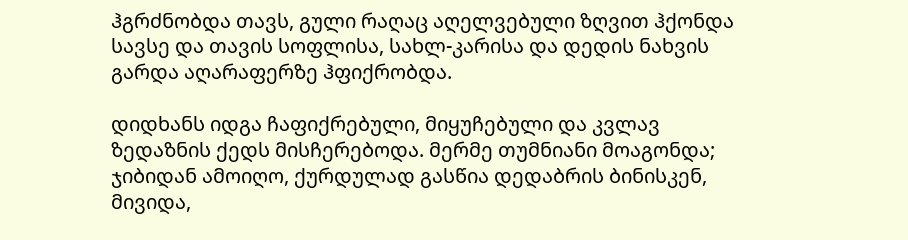ჰგრძნობდა თავს, გული რაღაც აღელვებული ზღვით ჰქონდა სავსე და თავის სოფლისა, სახლ-კარისა და დედის ნახვის გარდა აღარაფერზე ჰფიქრობდა.

დიდხანს იდგა ჩაფიქრებული, მიყუჩებული და კვლავ ზედაზნის ქედს მისჩერებოდა. მერმე თუმნიანი მოაგონდა; ჯიბიდან ამოიღო, ქურდულად გასწია დედაბრის ბინისკენ, მივიდა,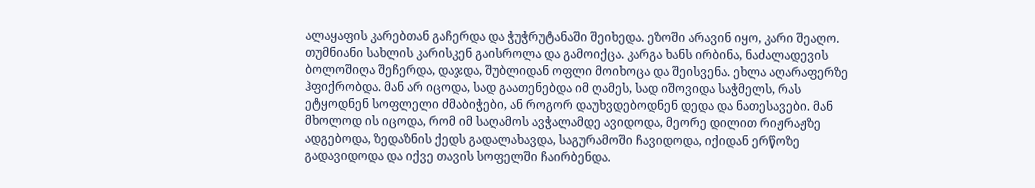ალაყაფის კარებთან გაჩერდა და ჭუჭრუტანაში შეიხედა. ეზოში არავინ იყო, კარი შეაღო. თუმნიანი სახლის კარისკენ გაისროლა და გამოიქცა. კარგა ხანს ირბინა, ნაძალადევის ბოლოშიღა შეჩერდა, დაჯდა, შუბლიდან ოფლი მოიხოცა და შეისვენა. ეხლა აღარაფერზე ჰფიქრობდა. მან არ იცოდა, სად გაათენებდა იმ ღამეს, სად იშოვიდა საჭმელს, რას ეტყოდნენ სოფლელი ძმაბიჭები, ან როგორ დაუხვდებოდნენ დედა და ნათესავები. მან მხოლოდ ის იცოდა, რომ იმ საღამოს ავჭალამდე ავიდოდა, მეორე დილით რიჟრაჟზე ადგებოდა, ზედაზნის ქედს გადალახავდა, საგურამოში ჩავიდოდა, იქიდან ერწოზე გადავიდოდა და იქვე თავის სოფელში ჩაირბენდა.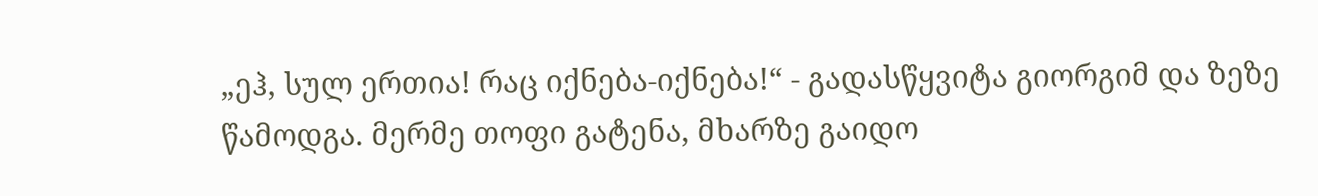„ეჰ, სულ ერთია! რაც იქნება-იქნება!“ - გადასწყვიტა გიორგიმ და ზეზე წამოდგა. მერმე თოფი გატენა, მხარზე გაიდო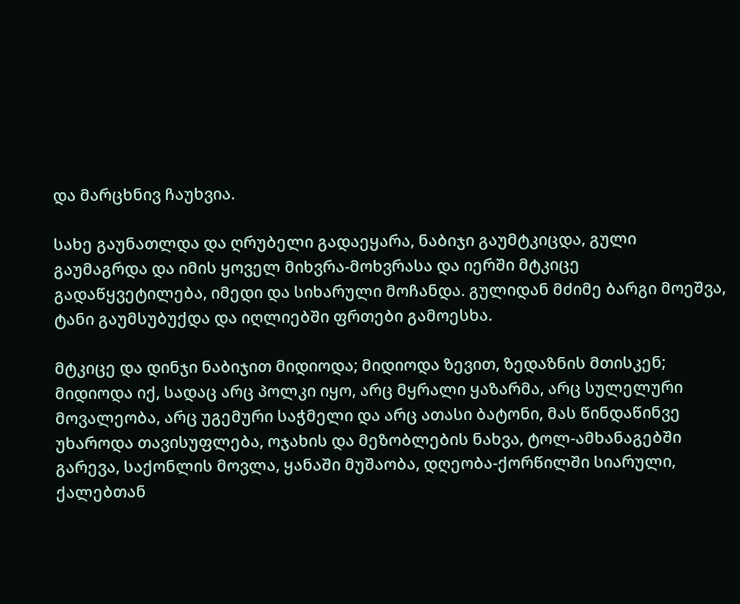და მარცხნივ ჩაუხვია.

სახე გაუნათლდა და ღრუბელი გადაეყარა, ნაბიჯი გაუმტკიცდა, გული გაუმაგრდა და იმის ყოველ მიხვრა-მოხვრასა და იერში მტკიცე გადაწყვეტილება, იმედი და სიხარული მოჩანდა. გულიდან მძიმე ბარგი მოეშვა, ტანი გაუმსუბუქდა და იღლიებში ფრთები გამოესხა.

მტკიცე და დინჯი ნაბიჯით მიდიოდა; მიდიოდა ზევით, ზედაზნის მთისკენ; მიდიოდა იქ, სადაც არც პოლკი იყო, არც მყრალი ყაზარმა, არც სულელური მოვალეობა, არც უგემური საჭმელი და არც ათასი ბატონი, მას წინდაწინვე უხაროდა თავისუფლება, ოჯახის და მეზობლების ნახვა, ტოლ-ამხანაგებში გარევა, საქონლის მოვლა, ყანაში მუშაობა, დღეობა-ქორწილში სიარული, ქალებთან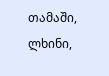თამაში, ლხინი,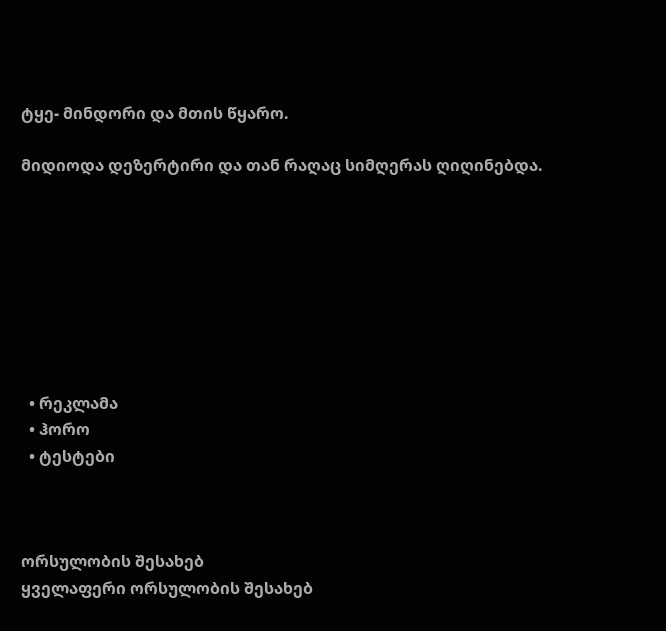ტყე- მინდორი და მთის წყარო.

მიდიოდა დეზერტირი და თან რაღაც სიმღერას ღიღინებდა.








  • რეკლამა
  • ჰორო
  • ტესტები



ორსულობის შესახებ
ყველაფერი ორსულობის შესახებ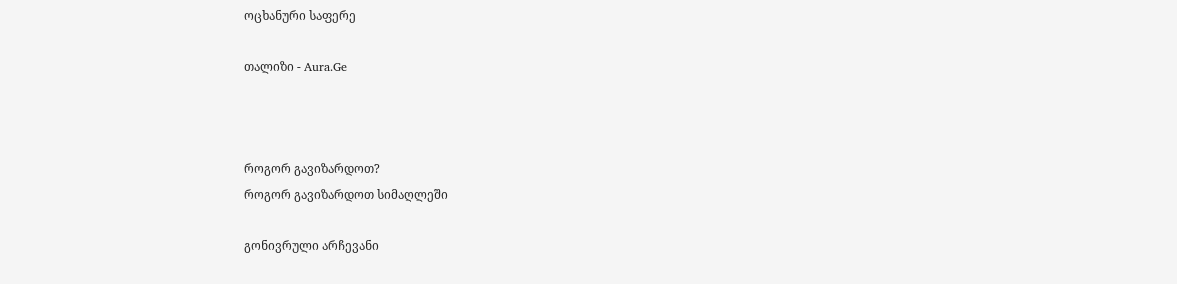ოცხანური საფერე

თალიზი - Aura.Ge



როგორ გავიზარდოთ?
როგორ გავიზარდოთ სიმაღლეში

გონივრული არჩევანი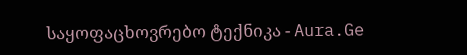საყოფაცხოვრებო ტექნიკა - Aura.Ge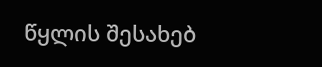წყლის შესახებ